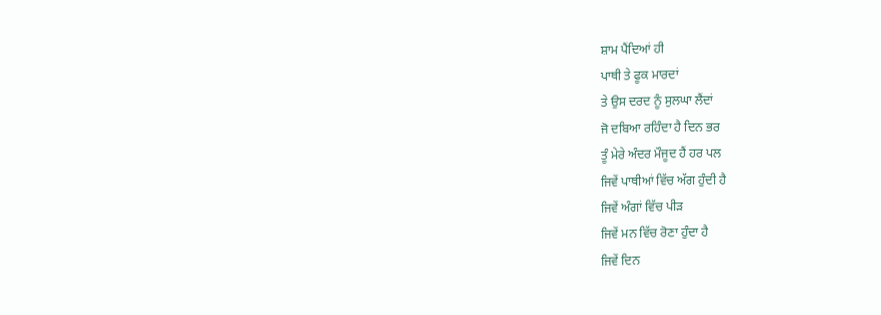ਸ਼ਾਮ ਪੈਂਦਿਆਂ ਹੀ
ਪਾਥੀ ਤੇ ਫੂਕ ਮਾਰਦਾਂ
ਤੇ ਉਸ ਦਰਦ ਨੂੰ ਸੁਲਘਾ ਲੈਂਦਾਂ
ਜੋ ਦਬਿਆ ਰਹਿੰਦਾ ਹੈ ਦਿਨ ਭਰ
ਤੂੰ ਮੇਰੇ ਅੰਦਰ ਮੌਜੂਦ ਹੈਂ ਹਰ ਪਲ
ਜਿਵੇਂ ਪਾਥੀਆਂ ਵਿੱਚ ਅੱਗ ਹੁੰਦੀ ਹੈ
ਜਿਵੇਂ ਅੰਗਾਂ ਵਿੱਚ ਪੀੜ
ਜਿਵੇਂ ਮਨ ਵਿੱਚ ਰੋਣਾ ਹੁੰਦਾ ਹੈ
ਜਿਵੇਂ ਦਿਨ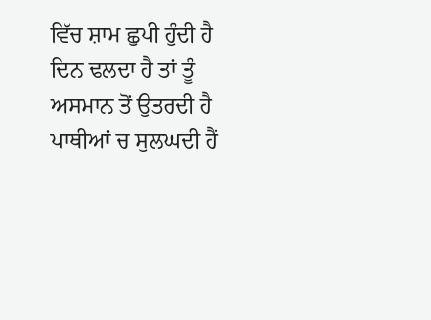ਵਿੱਚ ਸ਼ਾਮ ਛੁਪੀ ਹੁੰਦੀ ਹੈ
ਦਿਨ ਢਲਦਾ ਹੈ ਤਾਂ ਤੂੰ
ਅਸਮਾਨ ਤੋਂ ਉਤਰਦੀ ਹੈ
ਪਾਥੀਆਂ ਚ ਸੁਲਘਦੀ ਹੈਂ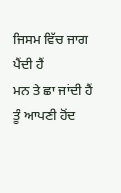ਜਿਸਮ ਵਿੱਚ ਜਾਗ ਪੈਂਦੀ ਹੈਂ
ਮਨ ਤੇ ਛਾ ਜਾਂਦੀ ਹੈਂ
ਤੂੰ ਆਪਣੀ ਹੋਂਦ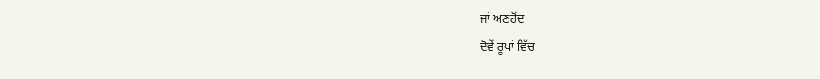ਜਾਂ ਅਣਹੋਂਦ
ਦੋਵੇਂ ਰੂਪਾਂ ਵਿੱਚ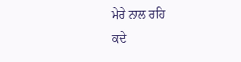ਮੇਰੇ ਨਾਲ ਰਹਿ
ਕਦੇ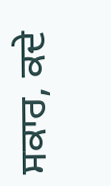ਸਕਾਰ, ਕਦੇ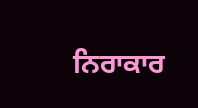ਨਿਰਾਕਾਰ